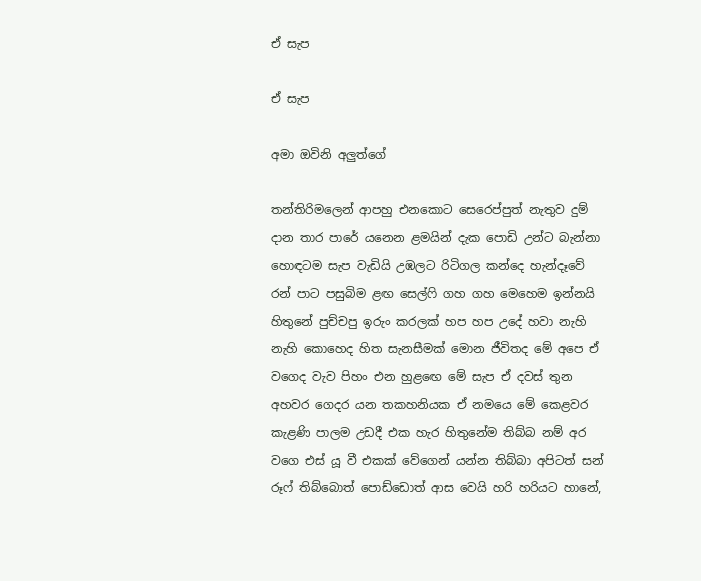ඒ සැප

ඒ සැප

අමා ඔවිනි අලුත්ගේ

තන්තිරිමලෙන් ආපහු එනකොට සෙරෙප්පුත් නැතුව දුම් දාන තාර පාරේ යනෙන ළමයින් දැක පොඩි උන්ට බැන්නා හොඳටම සැප වැඩියි උඹලට රිටිගල කන්දෙ හැන්දෑවේ රන් පාට පසුබිම ළඟ සෙල්ෆි ගහ ගහ මෙහෙම ඉන්නයි හිතුනේ පුච්චපු ඉරුං කරලක් හප හප උදේ හවා නැහි නැහි කොහෙද හිත සැනසීමක් මොන ජීවිතද මේ අපෙ ඒ වගෙද වැව පිහං එන හුළඟෙ මේ සැප ඒ දවස් තුන අහවර ගෙදර යන තකහනියක ඒ නමයෙ මේ කෙළවර කැළණි පාලම උඩදී එක හැර හිතුනේම තිබ්බ නම් අර වගෙ එස් යූ වී එකක් වේගෙන් යන්න තිබ්බා අපිටත් සන් රූෆ් තිබ්බොත් පොඩ්ඩොත් ආස වෙයි හරි හරියට හානේ,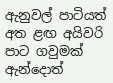ඇනුවල් පාටියත් අත ළඟ අයිවරි පාට ගවුමක් ඇන්දොත්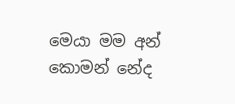මෙයා මම අන් කොමන් නේද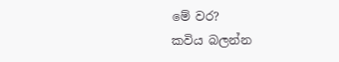මේ වර?
කවිය බලන්න